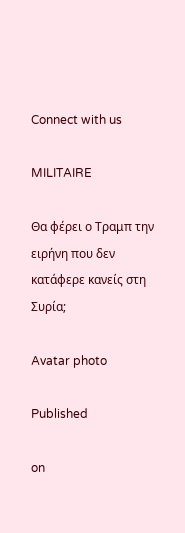Connect with us

MILITAIRE

Θα φέρει ο Τραμπ την ειρήνη που δεν κατάφερε κανείς στη Συρία;

Avatar photo

Published

on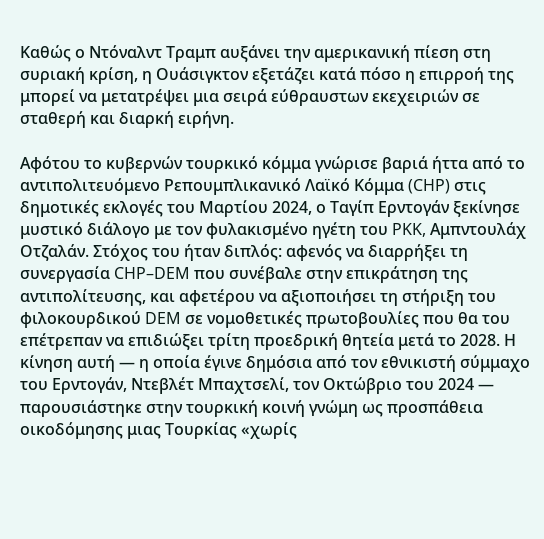Καθώς ο Ντόναλντ Τραμπ αυξάνει την αμερικανική πίεση στη συριακή κρίση, η Ουάσιγκτον εξετάζει κατά πόσο η επιρροή της μπορεί να μετατρέψει μια σειρά εύθραυστων εκεχειριών σε σταθερή και διαρκή ειρήνη.

Αφότου το κυβερνών τουρκικό κόμμα γνώρισε βαριά ήττα από το αντιπολιτευόμενο Ρεπουμπλικανικό Λαϊκό Κόμμα (CHP) στις δημοτικές εκλογές του Μαρτίου 2024, ο Ταγίπ Ερντογάν ξεκίνησε μυστικό διάλογο με τον φυλακισμένο ηγέτη του PKK, Αμπντουλάχ Οτζαλάν. Στόχος του ήταν διπλός: αφενός να διαρρήξει τη συνεργασία CHP–DEM που συνέβαλε στην επικράτηση της αντιπολίτευσης, και αφετέρου να αξιοποιήσει τη στήριξη του φιλοκουρδικού DEM σε νομοθετικές πρωτοβουλίες που θα του επέτρεπαν να επιδιώξει τρίτη προεδρική θητεία μετά το 2028. Η κίνηση αυτή — η οποία έγινε δημόσια από τον εθνικιστή σύμμαχο του Ερντογάν, Ντεβλέτ Μπαχτσελί, τον Οκτώβριο του 2024 — παρουσιάστηκε στην τουρκική κοινή γνώμη ως προσπάθεια οικοδόμησης μιας Τουρκίας «χωρίς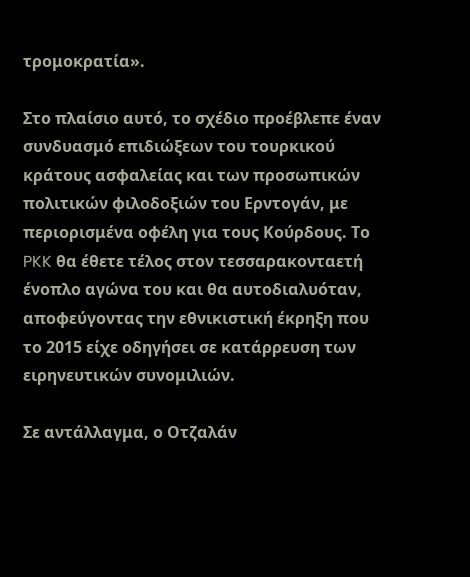τρομοκρατία».

Στο πλαίσιο αυτό, το σχέδιο προέβλεπε έναν συνδυασμό επιδιώξεων του τουρκικού κράτους ασφαλείας και των προσωπικών πολιτικών φιλοδοξιών του Ερντογάν, με περιορισμένα οφέλη για τους Κούρδους. Το PKK θα έθετε τέλος στον τεσσαρακονταετή ένοπλο αγώνα του και θα αυτοδιαλυόταν, αποφεύγοντας την εθνικιστική έκρηξη που το 2015 είχε οδηγήσει σε κατάρρευση των ειρηνευτικών συνομιλιών.

Σε αντάλλαγμα, ο Οτζαλάν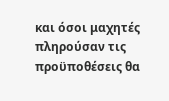και όσοι μαχητές πληρούσαν τις προϋποθέσεις θα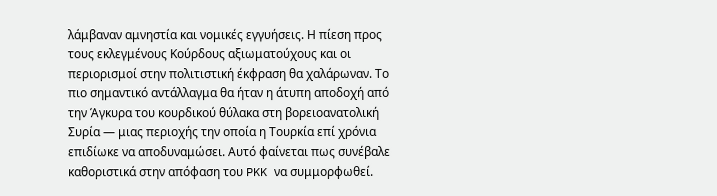λάμβαναν αμνηστία και νομικές εγγυήσεις. Η πίεση προς τους εκλεγμένους Κούρδους αξιωματούχους και οι περιορισμοί στην πολιτιστική έκφραση θα χαλάρωναν. Το πιο σημαντικό αντάλλαγμα θα ήταν η άτυπη αποδοχή από την Άγκυρα του κουρδικού θύλακα στη βορειοανατολική Συρία — μιας περιοχής την οποία η Τουρκία επί χρόνια επιδίωκε να αποδυναμώσει. Αυτό φαίνεται πως συνέβαλε καθοριστικά στην απόφαση του PKK να συμμορφωθεί.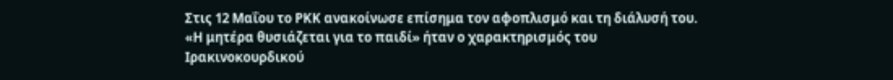Στις 12 Μαΐου το PKK ανακοίνωσε επίσημα τον αφοπλισμό και τη διάλυσή του. «Η μητέρα θυσιάζεται για το παιδί» ήταν ο χαρακτηρισμός του Ιρακινοκουρδικού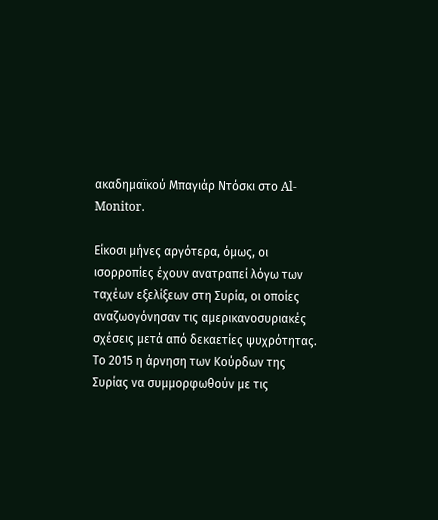ακαδημαϊκού Μπαγιάρ Ντόσκι στο Al-Monitor.

Είκοσι μήνες αργότερα, όμως, οι ισορροπίες έχουν ανατραπεί λόγω των ταχέων εξελίξεων στη Συρία, οι οποίες αναζωογόνησαν τις αμερικανοσυριακές σχέσεις μετά από δεκαετίες ψυχρότητας. Το 2015 η άρνηση των Κούρδων της Συρίας να συμμορφωθούν με τις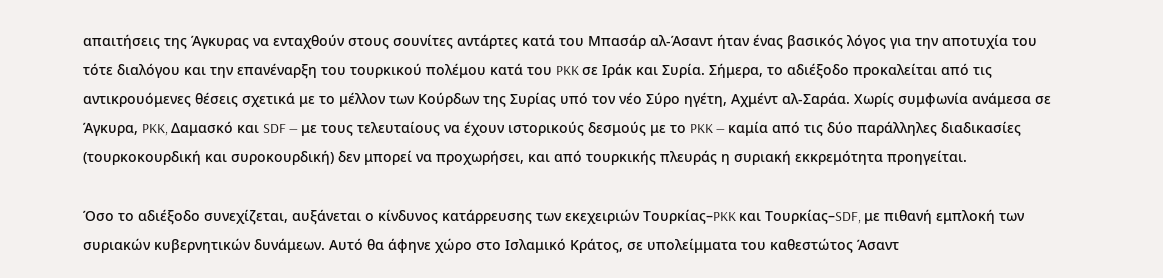απαιτήσεις της Άγκυρας να ενταχθούν στους σουνίτες αντάρτες κατά του Μπασάρ αλ-Άσαντ ήταν ένας βασικός λόγος για την αποτυχία του τότε διαλόγου και την επανέναρξη του τουρκικού πολέμου κατά του PKK σε Ιράκ και Συρία. Σήμερα, το αδιέξοδο προκαλείται από τις αντικρουόμενες θέσεις σχετικά με το μέλλον των Κούρδων της Συρίας υπό τον νέο Σύρο ηγέτη, Αχμέντ αλ-Σαράα. Χωρίς συμφωνία ανάμεσα σε Άγκυρα, PKK, Δαμασκό και SDF — με τους τελευταίους να έχουν ιστορικούς δεσμούς με το PKK — καμία από τις δύο παράλληλες διαδικασίες (τουρκοκουρδική και συροκουρδική) δεν μπορεί να προχωρήσει, και από τουρκικής πλευράς η συριακή εκκρεμότητα προηγείται.

Όσο το αδιέξοδο συνεχίζεται, αυξάνεται ο κίνδυνος κατάρρευσης των εκεχειριών Τουρκίας–PKK και Τουρκίας–SDF, με πιθανή εμπλοκή των συριακών κυβερνητικών δυνάμεων. Αυτό θα άφηνε χώρο στο Ισλαμικό Κράτος, σε υπολείμματα του καθεστώτος Άσαντ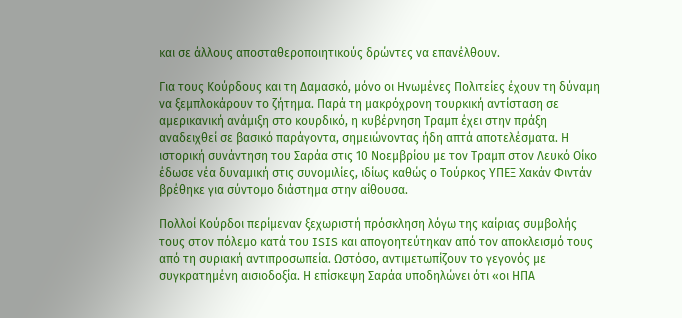και σε άλλους αποσταθεροποιητικούς δρώντες να επανέλθουν.

Για τους Κούρδους και τη Δαμασκό, μόνο οι Ηνωμένες Πολιτείες έχουν τη δύναμη να ξεμπλοκάρουν το ζήτημα. Παρά τη μακρόχρονη τουρκική αντίσταση σε αμερικανική ανάμιξη στο κουρδικό, η κυβέρνηση Τραμπ έχει στην πράξη αναδειχθεί σε βασικό παράγοντα, σημειώνοντας ήδη απτά αποτελέσματα. Η ιστορική συνάντηση του Σαράα στις 10 Νοεμβρίου με τον Τραμπ στον Λευκό Οίκο έδωσε νέα δυναμική στις συνομιλίες, ιδίως καθώς ο Τούρκος ΥΠΕΞ Χακάν Φιντάν βρέθηκε για σύντομο διάστημα στην αίθουσα.

Πολλοί Κούρδοι περίμεναν ξεχωριστή πρόσκληση λόγω της καίριας συμβολής τους στον πόλεμο κατά του ISIS και απογοητεύτηκαν από τον αποκλεισμό τους από τη συριακή αντιπροσωπεία. Ωστόσο, αντιμετωπίζουν το γεγονός με συγκρατημένη αισιοδοξία. Η επίσκεψη Σαράα υποδηλώνει ότι «οι ΗΠΑ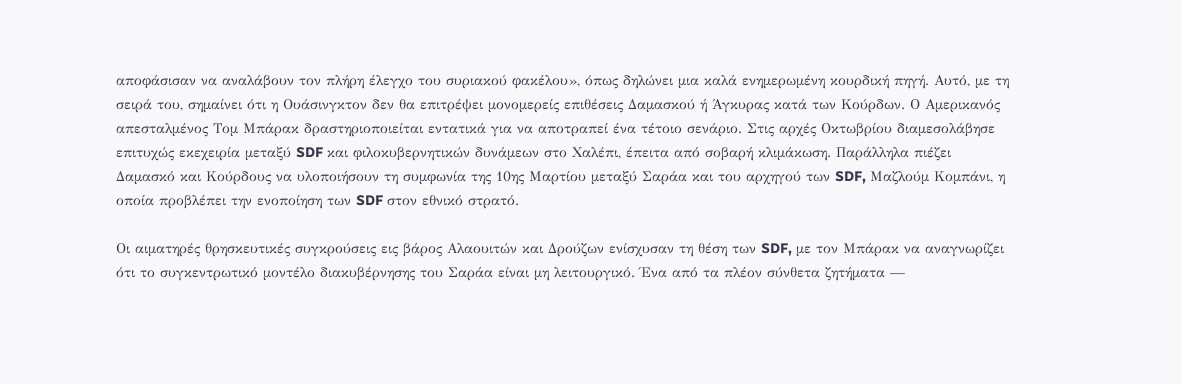αποφάσισαν να αναλάβουν τον πλήρη έλεγχο του συριακού φακέλου», όπως δηλώνει μια καλά ενημερωμένη κουρδική πηγή. Αυτό, με τη σειρά του, σημαίνει ότι η Ουάσινγκτον δεν θα επιτρέψει μονομερείς επιθέσεις Δαμασκού ή Άγκυρας κατά των Κούρδων. Ο Αμερικανός απεσταλμένος Τομ Μπάρακ δραστηριοποιείται εντατικά για να αποτραπεί ένα τέτοιο σενάριο. Στις αρχές Οκτωβρίου διαμεσολάβησε επιτυχώς εκεχειρία μεταξύ SDF και φιλοκυβερνητικών δυνάμεων στο Χαλέπι, έπειτα από σοβαρή κλιμάκωση. Παράλληλα πιέζει Δαμασκό και Κούρδους να υλοποιήσουν τη συμφωνία της 10ης Μαρτίου μεταξύ Σαράα και του αρχηγού των SDF, Μαζλούμ Κομπάνι, η οποία προβλέπει την ενοποίηση των SDF στον εθνικό στρατό.

Οι αιματηρές θρησκευτικές συγκρούσεις εις βάρος Αλαουιτών και Δρούζων ενίσχυσαν τη θέση των SDF, με τον Μπάρακ να αναγνωρίζει ότι το συγκεντρωτικό μοντέλο διακυβέρνησης του Σαράα είναι μη λειτουργικό. Ένα από τα πλέον σύνθετα ζητήματα —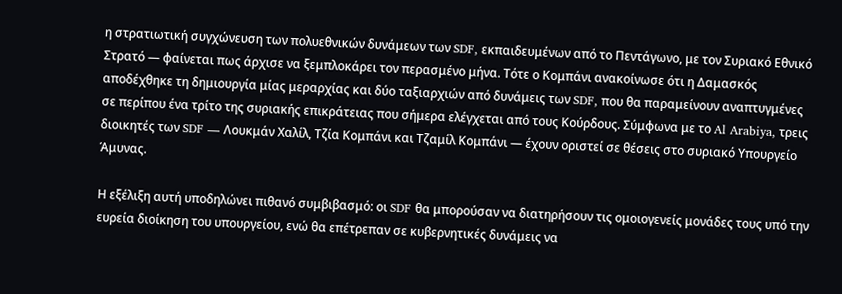η στρατιωτική συγχώνευση των πολυεθνικών δυνάμεων των SDF, εκπαιδευμένων από το Πεντάγωνο, με τον Συριακό Εθνικό Στρατό — φαίνεται πως άρχισε να ξεμπλοκάρει τον περασμένο μήνα. Τότε ο Κομπάνι ανακοίνωσε ότι η Δαμασκός αποδέχθηκε τη δημιουργία μίας μεραρχίας και δύο ταξιαρχιών από δυνάμεις των SDF, που θα παραμείνουν αναπτυγμένες σε περίπου ένα τρίτο της συριακής επικράτειας που σήμερα ελέγχεται από τους Κούρδους. Σύμφωνα με το Al Arabiya, τρεις διοικητές των SDF — Λουκμάν Χαλίλ, Τζία Κομπάνι και Τζαμίλ Κομπάνι — έχουν οριστεί σε θέσεις στο συριακό Υπουργείο Άμυνας.

Η εξέλιξη αυτή υποδηλώνει πιθανό συμβιβασμό: οι SDF θα μπορούσαν να διατηρήσουν τις ομοιογενείς μονάδες τους υπό την ευρεία διοίκηση του υπουργείου, ενώ θα επέτρεπαν σε κυβερνητικές δυνάμεις να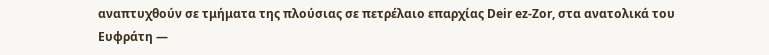αναπτυχθούν σε τμήματα της πλούσιας σε πετρέλαιο επαρχίας Deir ez-Zor, στα ανατολικά του Ευφράτη —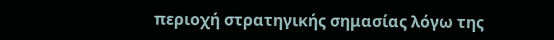περιοχή στρατηγικής σημασίας λόγω της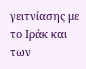γειτνίασης με το Ιράκ και των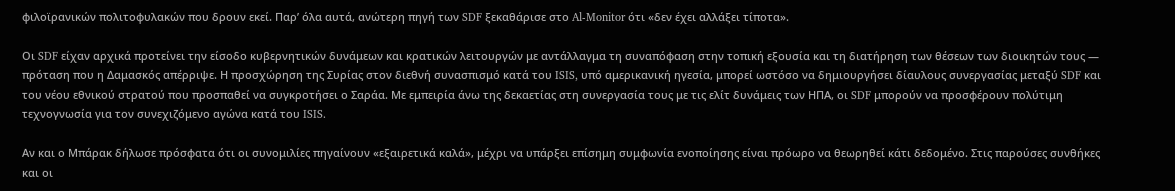φιλοϊρανικών πολιτοφυλακών που δρουν εκεί. Παρ’ όλα αυτά, ανώτερη πηγή των SDF ξεκαθάρισε στο Al-Monitor ότι «δεν έχει αλλάξει τίποτα».

Οι SDF είχαν αρχικά προτείνει την είσοδο κυβερνητικών δυνάμεων και κρατικών λειτουργών με αντάλλαγμα τη συναπόφαση στην τοπική εξουσία και τη διατήρηση των θέσεων των διοικητών τους — πρόταση που η Δαμασκός απέρριψε. Η προσχώρηση της Συρίας στον διεθνή συνασπισμό κατά του ISIS, υπό αμερικανική ηγεσία, μπορεί ωστόσο να δημιουργήσει δίαυλους συνεργασίας μεταξύ SDF και του νέου εθνικού στρατού που προσπαθεί να συγκροτήσει ο Σαράα. Με εμπειρία άνω της δεκαετίας στη συνεργασία τους με τις ελίτ δυνάμεις των ΗΠΑ, οι SDF μπορούν να προσφέρουν πολύτιμη τεχνογνωσία για τον συνεχιζόμενο αγώνα κατά του ISIS.

Αν και ο Μπάρακ δήλωσε πρόσφατα ότι οι συνομιλίες πηγαίνουν «εξαιρετικά καλά», μέχρι να υπάρξει επίσημη συμφωνία ενοποίησης είναι πρόωρο να θεωρηθεί κάτι δεδομένο. Στις παρούσες συνθήκες και οι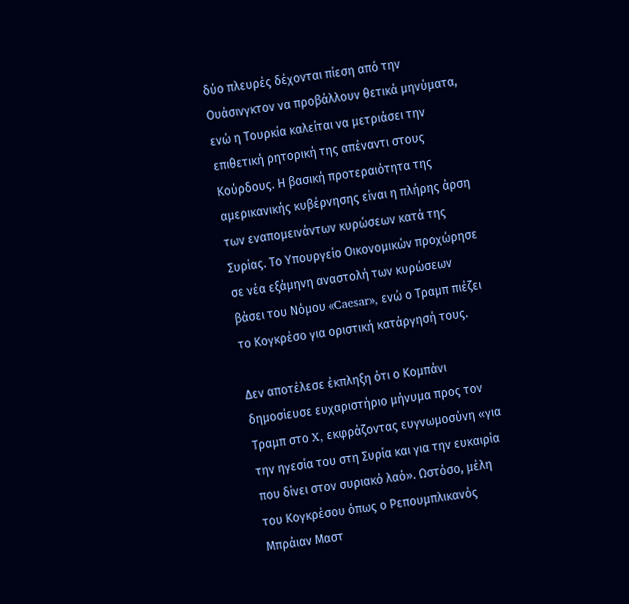δύο πλευρές δέχονται πίεση από την Ουάσινγκτον να προβάλλουν θετικά μηνύματα, ενώ η Τουρκία καλείται να μετριάσει την επιθετική ρητορική της απέναντι στους Κούρδους. Η βασική προτεραιότητα της αμερικανικής κυβέρνησης είναι η πλήρης άρση των εναπομεινάντων κυρώσεων κατά της Συρίας. Το Υπουργείο Οικονομικών προχώρησε σε νέα εξάμηνη αναστολή των κυρώσεων βάσει του Νόμου «Caesar», ενώ ο Τραμπ πιέζει το Κογκρέσο για οριστική κατάργησή τους.

Δεν αποτέλεσε έκπληξη ότι ο Κομπάνι δημοσίευσε ευχαριστήριο μήνυμα προς τον Τραμπ στο X, εκφράζοντας ευγνωμοσύνη «για την ηγεσία του στη Συρία και για την ευκαιρία που δίνει στον συριακό λαό». Ωστόσο, μέλη του Κογκρέσου όπως ο Ρεπουμπλικανός Μπράιαν Μαστ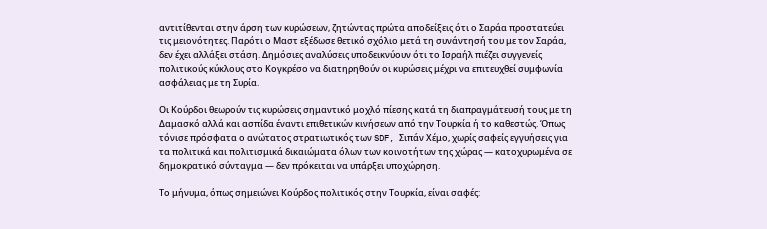αντιτίθενται στην άρση των κυρώσεων, ζητώντας πρώτα αποδείξεις ότι ο Σαράα προστατεύει τις μειονότητες. Παρότι ο Μαστ εξέδωσε θετικό σχόλιο μετά τη συνάντησή του με τον Σαράα, δεν έχει αλλάξει στάση. Δημόσιες αναλύσεις υποδεικνύουν ότι το Ισραήλ πιέζει συγγενείς πολιτικούς κύκλους στο Κογκρέσο να διατηρηθούν οι κυρώσεις μέχρι να επιτευχθεί συμφωνία ασφάλειας με τη Συρία.

Οι Κούρδοι θεωρούν τις κυρώσεις σημαντικό μοχλό πίεσης κατά τη διαπραγμάτευσή τους με τη Δαμασκό αλλά και ασπίδα έναντι επιθετικών κινήσεων από την Τουρκία ή το καθεστώς. Όπως τόνισε πρόσφατα ο ανώτατος στρατιωτικός των SDF, Σιπάν Χέμο, χωρίς σαφείς εγγυήσεις για τα πολιτικά και πολιτισμικά δικαιώματα όλων των κοινοτήτων της χώρας — κατοχυρωμένα σε δημοκρατικό σύνταγμα — δεν πρόκειται να υπάρξει υποχώρηση.

Το μήνυμα, όπως σημειώνει Κούρδος πολιτικός στην Τουρκία, είναι σαφές: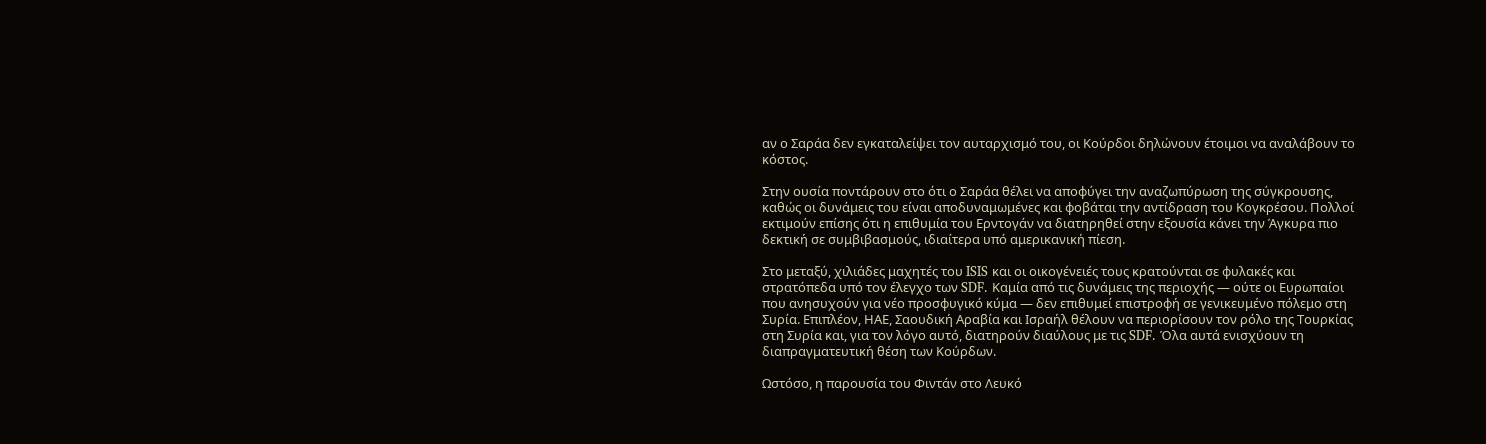αν ο Σαράα δεν εγκαταλείψει τον αυταρχισμό του, οι Κούρδοι δηλώνουν έτοιμοι να αναλάβουν το κόστος.

Στην ουσία ποντάρουν στο ότι ο Σαράα θέλει να αποφύγει την αναζωπύρωση της σύγκρουσης, καθώς οι δυνάμεις του είναι αποδυναμωμένες και φοβάται την αντίδραση του Κογκρέσου. Πολλοί εκτιμούν επίσης ότι η επιθυμία του Ερντογάν να διατηρηθεί στην εξουσία κάνει την Άγκυρα πιο δεκτική σε συμβιβασμούς, ιδιαίτερα υπό αμερικανική πίεση.

Στο μεταξύ, χιλιάδες μαχητές του ISIS και οι οικογένειές τους κρατούνται σε φυλακές και στρατόπεδα υπό τον έλεγχο των SDF. Καμία από τις δυνάμεις της περιοχής — ούτε οι Ευρωπαίοι που ανησυχούν για νέο προσφυγικό κύμα — δεν επιθυμεί επιστροφή σε γενικευμένο πόλεμο στη Συρία. Επιπλέον, ΗΑΕ, Σαουδική Αραβία και Ισραήλ θέλουν να περιορίσουν τον ρόλο της Τουρκίας στη Συρία και, για τον λόγο αυτό, διατηρούν διαύλους με τις SDF. Όλα αυτά ενισχύουν τη διαπραγματευτική θέση των Κούρδων.

Ωστόσο, η παρουσία του Φιντάν στο Λευκό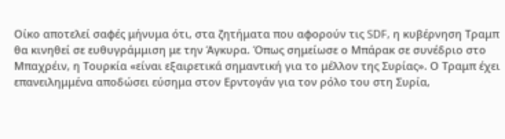Οίκο αποτελεί σαφές μήνυμα ότι, στα ζητήματα που αφορούν τις SDF, η κυβέρνηση Τραμπ θα κινηθεί σε ευθυγράμμιση με την Άγκυρα. Όπως σημείωσε ο Μπάρακ σε συνέδριο στο Μπαχρέιν, η Τουρκία «είναι εξαιρετικά σημαντική για το μέλλον της Συρίας». Ο Τραμπ έχει επανειλημμένα αποδώσει εύσημα στον Ερντογάν για τον ρόλο του στη Συρία,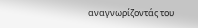αναγνωρίζοντάς του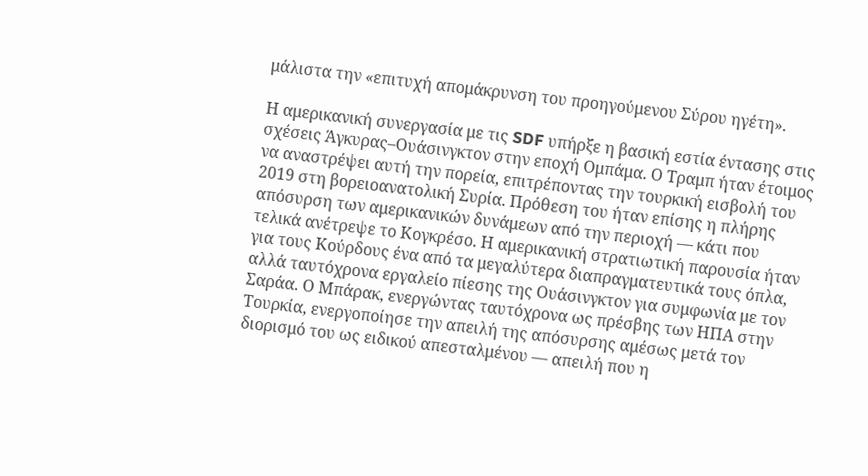μάλιστα την «επιτυχή απομάκρυνση του προηγούμενου Σύρου ηγέτη».

Η αμερικανική συνεργασία με τις SDF υπήρξε η βασική εστία έντασης στις σχέσεις Άγκυρας–Ουάσινγκτον στην εποχή Ομπάμα. Ο Τραμπ ήταν έτοιμος να αναστρέψει αυτή την πορεία, επιτρέποντας την τουρκική εισβολή του 2019 στη βορειοανατολική Συρία. Πρόθεση του ήταν επίσης η πλήρης απόσυρση των αμερικανικών δυνάμεων από την περιοχή — κάτι που τελικά ανέτρεψε το Κογκρέσο. Η αμερικανική στρατιωτική παρουσία ήταν για τους Κούρδους ένα από τα μεγαλύτερα διαπραγματευτικά τους όπλα, αλλά ταυτόχρονα εργαλείο πίεσης της Ουάσινγκτον για συμφωνία με τον Σαράα. Ο Μπάρακ, ενεργώντας ταυτόχρονα ως πρέσβης των ΗΠΑ στην Τουρκία, ενεργοποίησε την απειλή της απόσυρσης αμέσως μετά τον διορισμό του ως ειδικού απεσταλμένου — απειλή που η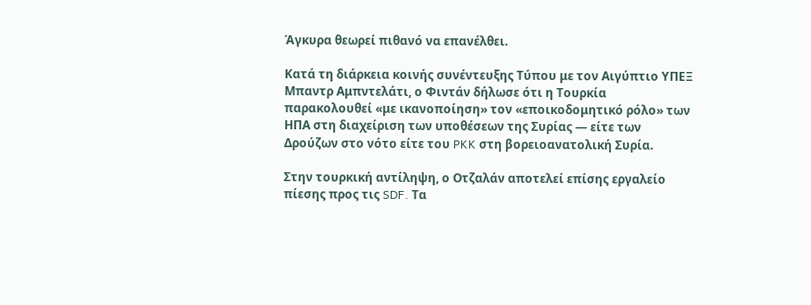Άγκυρα θεωρεί πιθανό να επανέλθει.

Κατά τη διάρκεια κοινής συνέντευξης Τύπου με τον Αιγύπτιο ΥΠΕΞ Μπαντρ Αμπντελάτι, ο Φιντάν δήλωσε ότι η Τουρκία παρακολουθεί «με ικανοποίηση» τον «εποικοδομητικό ρόλο» των ΗΠΑ στη διαχείριση των υποθέσεων της Συρίας — είτε των Δρούζων στο νότο είτε του PKK στη βορειοανατολική Συρία.

Στην τουρκική αντίληψη, ο Οτζαλάν αποτελεί επίσης εργαλείο πίεσης προς τις SDF. Τα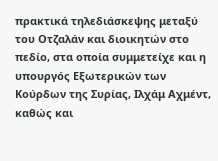πρακτικά τηλεδιάσκεψης μεταξύ του Οτζαλάν και διοικητών στο πεδίο, στα οποία συμμετείχε και η υπουργός Εξωτερικών των Κούρδων της Συρίας, Ιλχάμ Αχμέντ, καθώς και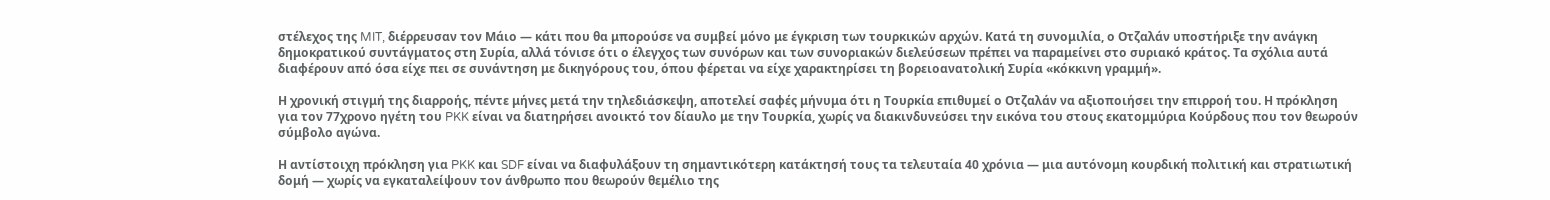στέλεχος της MIT, διέρρευσαν τον Μάιο — κάτι που θα μπορούσε να συμβεί μόνο με έγκριση των τουρκικών αρχών. Κατά τη συνομιλία, ο Οτζαλάν υποστήριξε την ανάγκη δημοκρατικού συντάγματος στη Συρία, αλλά τόνισε ότι ο έλεγχος των συνόρων και των συνοριακών διελεύσεων πρέπει να παραμείνει στο συριακό κράτος. Τα σχόλια αυτά διαφέρουν από όσα είχε πει σε συνάντηση με δικηγόρους του, όπου φέρεται να είχε χαρακτηρίσει τη βορειοανατολική Συρία «κόκκινη γραμμή».

Η χρονική στιγμή της διαρροής, πέντε μήνες μετά την τηλεδιάσκεψη, αποτελεί σαφές μήνυμα ότι η Τουρκία επιθυμεί ο Οτζαλάν να αξιοποιήσει την επιρροή του. Η πρόκληση για τον 77χρονο ηγέτη του PKK είναι να διατηρήσει ανοικτό τον δίαυλο με την Τουρκία, χωρίς να διακινδυνεύσει την εικόνα του στους εκατομμύρια Κούρδους που τον θεωρούν σύμβολο αγώνα.

Η αντίστοιχη πρόκληση για PKK και SDF είναι να διαφυλάξουν τη σημαντικότερη κατάκτησή τους τα τελευταία 40 χρόνια — μια αυτόνομη κουρδική πολιτική και στρατιωτική δομή — χωρίς να εγκαταλείψουν τον άνθρωπο που θεωρούν θεμέλιο της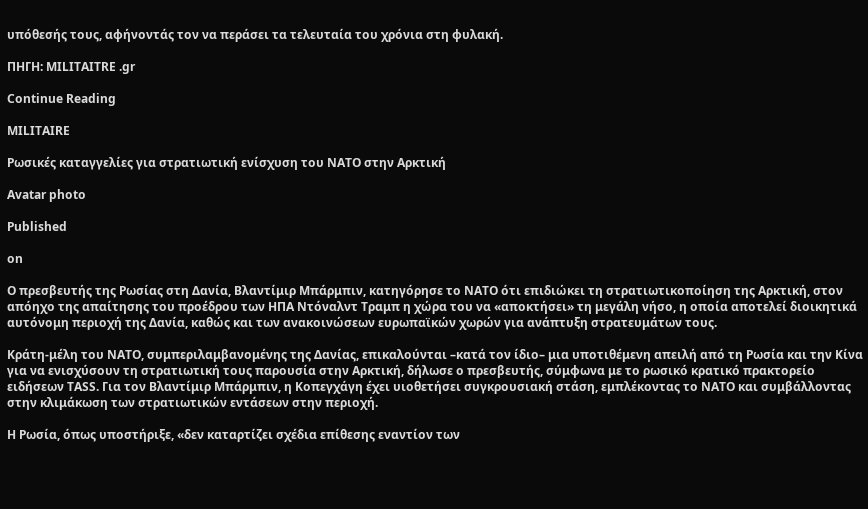υπόθεσής τους, αφήνοντάς τον να περάσει τα τελευταία του χρόνια στη φυλακή.

ΠΗΓΗ: MILITAITRE .gr

Continue Reading

MILITAIRE

Ρωσικές καταγγελίες για στρατιωτική ενίσχυση του NATO στην Αρκτική

Avatar photo

Published

on

Ο πρεσβευτής της Ρωσίας στη Δανία, Βλαντίμιρ Μπάρμπιν, κατηγόρησε το NATO ότι επιδιώκει τη στρατιωτικοποίηση της Αρκτική, στον απόηχο της απαίτησης του προέδρου των ΗΠΑ Ντόναλντ Τραμπ η χώρα του να «αποκτήσει» τη μεγάλη νήσο, η οποία αποτελεί διοικητικά αυτόνομη περιοχή της Δανία, καθώς και των ανακοινώσεων ευρωπαϊκών χωρών για ανάπτυξη στρατευμάτων τους.

Κράτη-μέλη του NATO, συμπεριλαμβανομένης της Δανίας, επικαλούνται –κατά τον ίδιο– μια υποτιθέμενη απειλή από τη Ρωσία και την Κίνα για να ενισχύσουν τη στρατιωτική τους παρουσία στην Αρκτική, δήλωσε ο πρεσβευτής, σύμφωνα με το ρωσικό κρατικό πρακτορείο ειδήσεων TASS. Για τον Βλαντίμιρ Μπάρμπιν, η Κοπεγχάγη έχει υιοθετήσει συγκρουσιακή στάση, εμπλέκοντας το NATO και συμβάλλοντας στην κλιμάκωση των στρατιωτικών εντάσεων στην περιοχή.

Η Ρωσία, όπως υποστήριξε, «δεν καταρτίζει σχέδια επίθεσης εναντίον των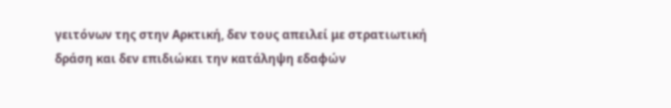γειτόνων της στην Αρκτική, δεν τους απειλεί με στρατιωτική δράση και δεν επιδιώκει την κατάληψη εδαφών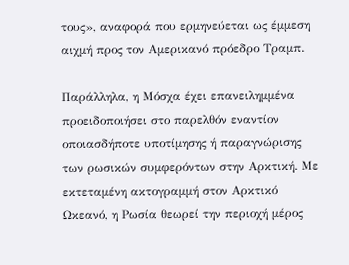τους», αναφορά που ερμηνεύεται ως έμμεση αιχμή προς τον Αμερικανό πρόεδρο Τραμπ.

Παράλληλα, η Μόσχα έχει επανειλημμένα προειδοποιήσει στο παρελθόν εναντίον οποιασδήποτε υποτίμησης ή παραγνώρισης των ρωσικών συμφερόντων στην Αρκτική. Με εκτεταμένη ακτογραμμή στον Αρκτικό Ωκεανό, η Ρωσία θεωρεί την περιοχή μέρος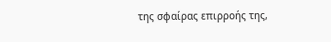της σφαίρας επιρροής της,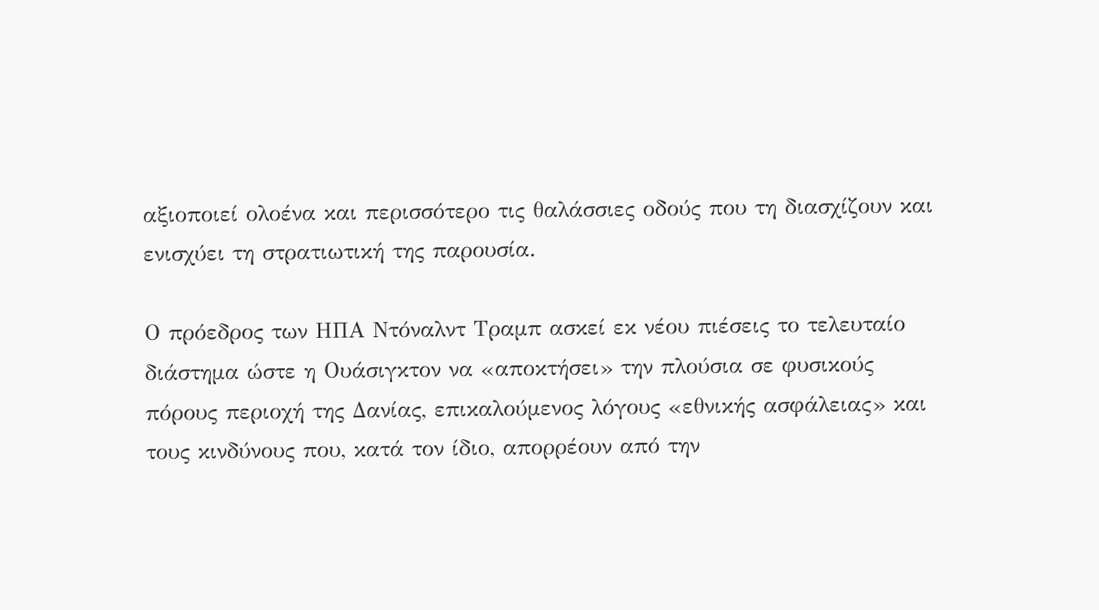αξιοποιεί ολοένα και περισσότερο τις θαλάσσιες οδούς που τη διασχίζουν και ενισχύει τη στρατιωτική της παρουσία.

Ο πρόεδρος των ΗΠΑ Ντόναλντ Τραμπ ασκεί εκ νέου πιέσεις το τελευταίο διάστημα ώστε η Ουάσιγκτον να «αποκτήσει» την πλούσια σε φυσικούς πόρους περιοχή της Δανίας, επικαλούμενος λόγους «εθνικής ασφάλειας» και τους κινδύνους που, κατά τον ίδιο, απορρέουν από την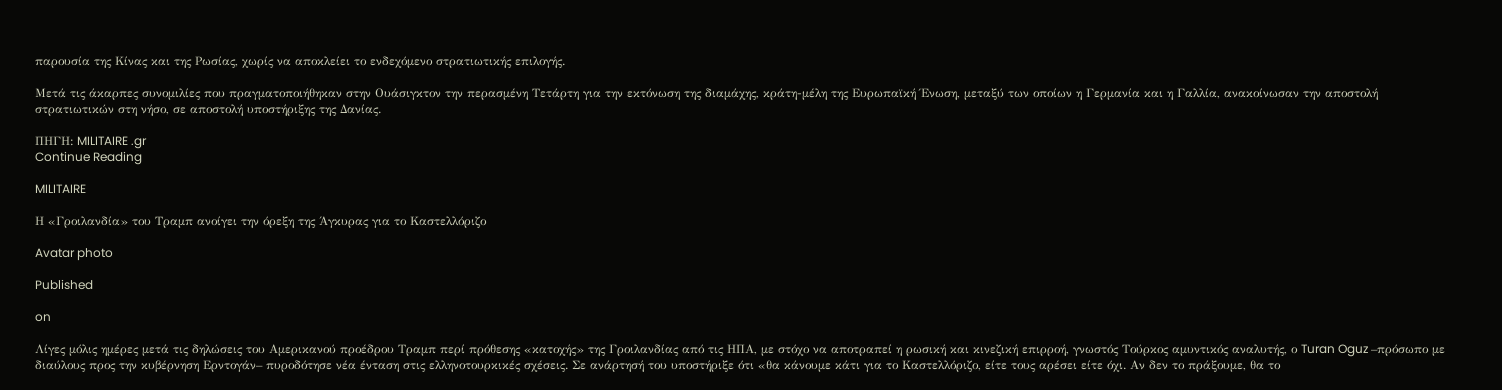παρουσία της Κίνας και της Ρωσίας, χωρίς να αποκλείει το ενδεχόμενο στρατιωτικής επιλογής.

Μετά τις άκαρπες συνομιλίες που πραγματοποιήθηκαν στην Ουάσιγκτον την περασμένη Τετάρτη για την εκτόνωση της διαμάχης, κράτη-μέλη της Ευρωπαϊκή Ένωση, μεταξύ των οποίων η Γερμανία και η Γαλλία, ανακοίνωσαν την αποστολή στρατιωτικών στη νήσο, σε αποστολή υποστήριξης της Δανίας.

ΠΗΓΗ: MILITAIRE .gr
Continue Reading

MILITAIRE

Η «Γροιλανδία» του Τραμπ ανοίγει την όρεξη της Άγκυρας για το Καστελλόριζο

Avatar photo

Published

on

Λίγες μόλις ημέρες μετά τις δηλώσεις του Αμερικανού προέδρου Τραμπ περί πρόθεσης «κατοχής» της Γροιλανδίας από τις ΗΠΑ, με στόχο να αποτραπεί η ρωσική και κινεζική επιρροή, γνωστός Τούρκος αμυντικός αναλυτής, ο Turan Oguz –πρόσωπο με διαύλους προς την κυβέρνηση Ερντογάν– πυροδότησε νέα ένταση στις ελληνοτουρκικές σχέσεις. Σε ανάρτησή του υποστήριξε ότι «θα κάνουμε κάτι για το Καστελλόριζο, είτε τους αρέσει είτε όχι. Αν δεν το πράξουμε, θα το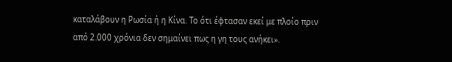καταλάβουν η Ρωσία ή η Κίνα. Το ότι έφτασαν εκεί με πλοίο πριν από 2.000 χρόνια δεν σημαίνει πως η γη τους ανήκει».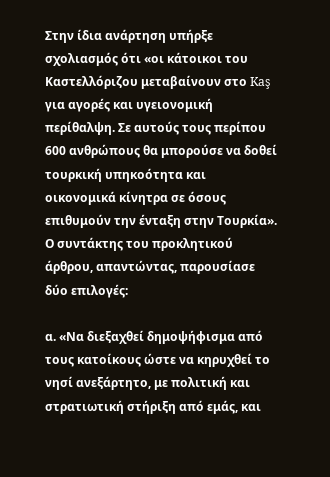Στην ίδια ανάρτηση υπήρξε σχολιασμός ότι «οι κάτοικοι του Καστελλόριζου μεταβαίνουν στο Kaş για αγορές και υγειονομική περίθαλψη. Σε αυτούς τους περίπου 600 ανθρώπους θα μπορούσε να δοθεί τουρκική υπηκοότητα και οικονομικά κίνητρα σε όσους επιθυμούν την ένταξη στην Τουρκία». Ο συντάκτης του προκλητικού άρθρου, απαντώντας, παρουσίασε δύο επιλογές:

α. «Να διεξαχθεί δημοψήφισμα από τους κατοίκους ώστε να κηρυχθεί το νησί ανεξάρτητο, με πολιτική και στρατιωτική στήριξη από εμάς, και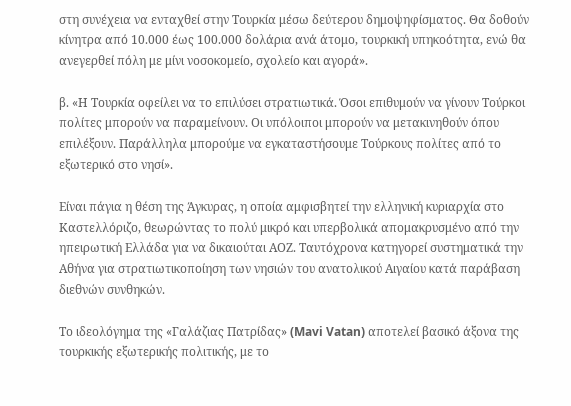στη συνέχεια να ενταχθεί στην Τουρκία μέσω δεύτερου δημοψηφίσματος. Θα δοθούν κίνητρα από 10.000 έως 100.000 δολάρια ανά άτομο, τουρκική υπηκοότητα, ενώ θα ανεγερθεί πόλη με μίνι νοσοκομείο, σχολείο και αγορά».

β. «Η Τουρκία οφείλει να το επιλύσει στρατιωτικά. Όσοι επιθυμούν να γίνουν Τούρκοι πολίτες μπορούν να παραμείνουν. Οι υπόλοιποι μπορούν να μετακινηθούν όπου επιλέξουν. Παράλληλα μπορούμε να εγκαταστήσουμε Τούρκους πολίτες από το εξωτερικό στο νησί».

Είναι πάγια η θέση της Άγκυρας, η οποία αμφισβητεί την ελληνική κυριαρχία στο Καστελλόριζο, θεωρώντας το πολύ μικρό και υπερβολικά απομακρυσμένο από την ηπειρωτική Ελλάδα για να δικαιούται ΑΟΖ. Ταυτόχρονα κατηγορεί συστηματικά την Αθήνα για στρατιωτικοποίηση των νησιών του ανατολικού Αιγαίου κατά παράβαση διεθνών συνθηκών.

Το ιδεολόγημα της «Γαλάζιας Πατρίδας» (Mavi Vatan) αποτελεί βασικό άξονα της τουρκικής εξωτερικής πολιτικής, με το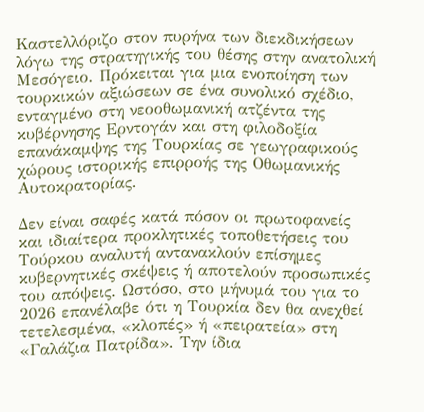Καστελλόριζο στον πυρήνα των διεκδικήσεων λόγω της στρατηγικής του θέσης στην ανατολική Μεσόγειο. Πρόκειται για μια ενοποίηση των τουρκικών αξιώσεων σε ένα συνολικό σχέδιο, ενταγμένο στη νεοοθωμανική ατζέντα της κυβέρνησης Ερντογάν και στη φιλοδοξία επανάκαμψης της Τουρκίας σε γεωγραφικούς χώρους ιστορικής επιρροής της Οθωμανικής Αυτοκρατορίας.

Δεν είναι σαφές κατά πόσον οι πρωτοφανείς και ιδιαίτερα προκλητικές τοποθετήσεις του Τούρκου αναλυτή αντανακλούν επίσημες κυβερνητικές σκέψεις ή αποτελούν προσωπικές του απόψεις. Ωστόσο, στο μήνυμά του για το 2026 επανέλαβε ότι η Τουρκία δεν θα ανεχθεί τετελεσμένα, «κλοπές» ή «πειρατεία» στη «Γαλάζια Πατρίδα». Την ίδια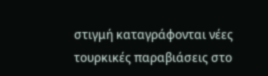στιγμή καταγράφονται νέες τουρκικές παραβιάσεις στο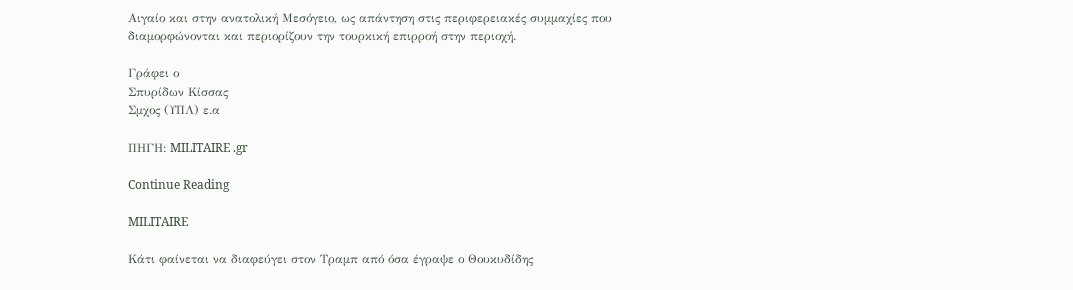Αιγαίο και στην ανατολική Μεσόγειο, ως απάντηση στις περιφερειακές συμμαχίες που διαμορφώνονται και περιορίζουν την τουρκική επιρροή στην περιοχή.

Γράφει ο
Σπυρίδων Κίσσας
Σμχος (ΥΠΛ) ε.α

ΠΗΓΗ: MILITAIRE .gr

Continue Reading

MILITAIRE

Κάτι φαίνεται να διαφεύγει στον Τραμπ από όσα έγραψε ο Θουκυδίδης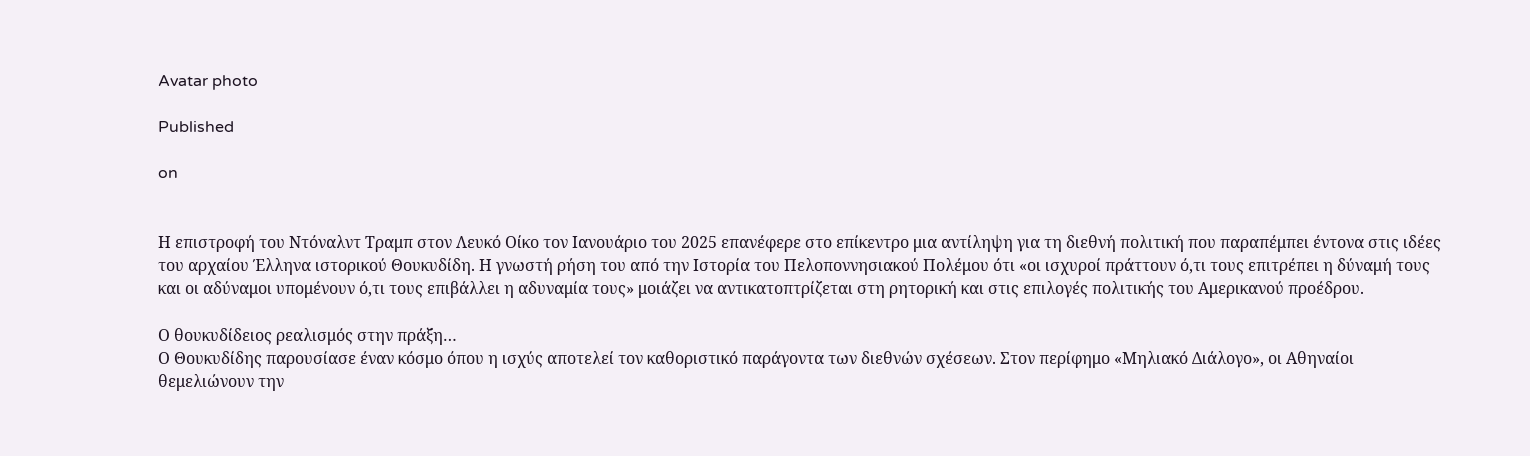Avatar photo

Published

on


Η επιστροφή του Ντόναλντ Τραμπ στον Λευκό Οίκο τον Ιανουάριο του 2025 επανέφερε στο επίκεντρο μια αντίληψη για τη διεθνή πολιτική που παραπέμπει έντονα στις ιδέες του αρχαίου Έλληνα ιστορικού Θουκυδίδη. Η γνωστή ρήση του από την Ιστορία του Πελοποννησιακού Πολέμου ότι «οι ισχυροί πράττουν ό,τι τους επιτρέπει η δύναμή τους και οι αδύναμοι υπομένουν ό,τι τους επιβάλλει η αδυναμία τους» μοιάζει να αντικατοπτρίζεται στη ρητορική και στις επιλογές πολιτικής του Αμερικανού προέδρου.

Ο θουκυδίδειος ρεαλισμός στην πράξη…
Ο Θουκυδίδης παρουσίασε έναν κόσμο όπου η ισχύς αποτελεί τον καθοριστικό παράγοντα των διεθνών σχέσεων. Στον περίφημο «Μηλιακό Διάλογο», οι Αθηναίοι θεμελιώνουν την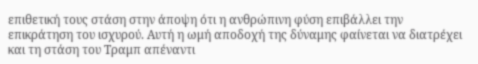επιθετική τους στάση στην άποψη ότι η ανθρώπινη φύση επιβάλλει την επικράτηση του ισχυρού. Αυτή η ωμή αποδοχή της δύναμης φαίνεται να διατρέχει και τη στάση του Τραμπ απέναντι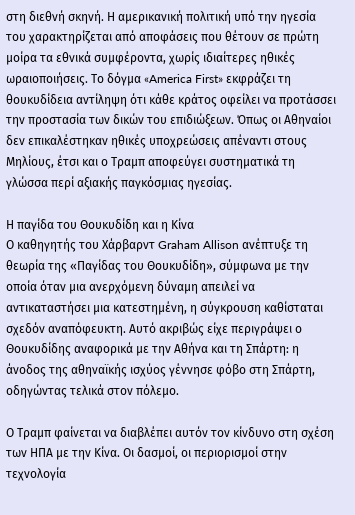στη διεθνή σκηνή. Η αμερικανική πολιτική υπό την ηγεσία του χαρακτηρίζεται από αποφάσεις που θέτουν σε πρώτη μοίρα τα εθνικά συμφέροντα, χωρίς ιδιαίτερες ηθικές ωραιοποιήσεις. Το δόγμα «America First» εκφράζει τη θουκυδίδεια αντίληψη ότι κάθε κράτος οφείλει να προτάσσει την προστασία των δικών του επιδιώξεων. Όπως οι Αθηναίοι δεν επικαλέστηκαν ηθικές υποχρεώσεις απέναντι στους Μηλίους, έτσι και ο Τραμπ αποφεύγει συστηματικά τη γλώσσα περί αξιακής παγκόσμιας ηγεσίας.

Η παγίδα του Θουκυδίδη και η Κίνα
Ο καθηγητής του Χάρβαρντ Graham Allison ανέπτυξε τη θεωρία της «Παγίδας του Θουκυδίδη», σύμφωνα με την οποία όταν μια ανερχόμενη δύναμη απειλεί να αντικαταστήσει μια κατεστημένη, η σύγκρουση καθίσταται σχεδόν αναπόφευκτη. Αυτό ακριβώς είχε περιγράψει ο Θουκυδίδης αναφορικά με την Αθήνα και τη Σπάρτη: η άνοδος της αθηναϊκής ισχύος γέννησε φόβο στη Σπάρτη, οδηγώντας τελικά στον πόλεμο.

Ο Τραμπ φαίνεται να διαβλέπει αυτόν τον κίνδυνο στη σχέση των ΗΠΑ με την Κίνα. Οι δασμοί, οι περιορισμοί στην τεχνολογία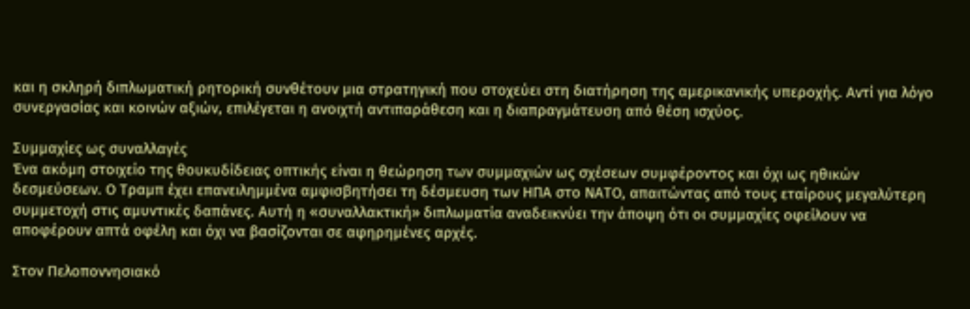και η σκληρή διπλωματική ρητορική συνθέτουν μια στρατηγική που στοχεύει στη διατήρηση της αμερικανικής υπεροχής. Αντί για λόγο συνεργασίας και κοινών αξιών, επιλέγεται η ανοιχτή αντιπαράθεση και η διαπραγμάτευση από θέση ισχύος.

Συμμαχίες ως συναλλαγές
Ένα ακόμη στοιχείο της θουκυδίδειας οπτικής είναι η θεώρηση των συμμαχιών ως σχέσεων συμφέροντος και όχι ως ηθικών δεσμεύσεων. Ο Τραμπ έχει επανειλημμένα αμφισβητήσει τη δέσμευση των ΗΠΑ στο ΝΑΤΟ, απαιτώντας από τους εταίρους μεγαλύτερη συμμετοχή στις αμυντικές δαπάνες. Αυτή η «συναλλακτική» διπλωματία αναδεικνύει την άποψη ότι οι συμμαχίες οφείλουν να αποφέρουν απτά οφέλη και όχι να βασίζονται σε αφηρημένες αρχές.

Στον Πελοποννησιακό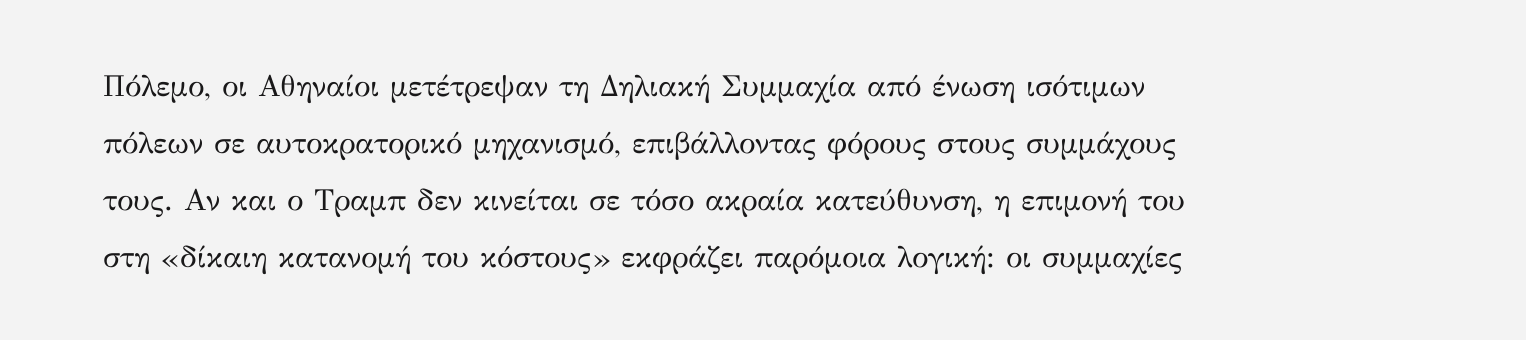Πόλεμο, οι Αθηναίοι μετέτρεψαν τη Δηλιακή Συμμαχία από ένωση ισότιμων πόλεων σε αυτοκρατορικό μηχανισμό, επιβάλλοντας φόρους στους συμμάχους τους. Αν και ο Τραμπ δεν κινείται σε τόσο ακραία κατεύθυνση, η επιμονή του στη «δίκαιη κατανομή του κόστους» εκφράζει παρόμοια λογική: οι συμμαχίες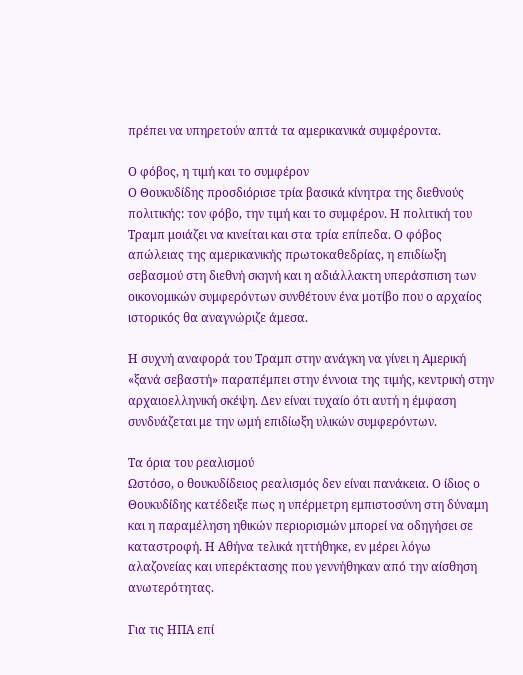πρέπει να υπηρετούν απτά τα αμερικανικά συμφέροντα.

Ο φόβος, η τιμή και το συμφέρον
Ο Θουκυδίδης προσδιόρισε τρία βασικά κίνητρα της διεθνούς πολιτικής: τον φόβο, την τιμή και το συμφέρον. Η πολιτική του Τραμπ μοιάζει να κινείται και στα τρία επίπεδα. Ο φόβος απώλειας της αμερικανικής πρωτοκαθεδρίας, η επιδίωξη σεβασμού στη διεθνή σκηνή και η αδιάλλακτη υπεράσπιση των οικονομικών συμφερόντων συνθέτουν ένα μοτίβο που ο αρχαίος ιστορικός θα αναγνώριζε άμεσα.

Η συχνή αναφορά του Τραμπ στην ανάγκη να γίνει η Αμερική «ξανά σεβαστή» παραπέμπει στην έννοια της τιμής, κεντρική στην αρχαιοελληνική σκέψη. Δεν είναι τυχαίο ότι αυτή η έμφαση συνδυάζεται με την ωμή επιδίωξη υλικών συμφερόντων.

Τα όρια του ρεαλισμού
Ωστόσο, ο θουκυδίδειος ρεαλισμός δεν είναι πανάκεια. Ο ίδιος ο Θουκυδίδης κατέδειξε πως η υπέρμετρη εμπιστοσύνη στη δύναμη και η παραμέληση ηθικών περιορισμών μπορεί να οδηγήσει σε καταστροφή. Η Αθήνα τελικά ηττήθηκε, εν μέρει λόγω αλαζονείας και υπερέκτασης που γεννήθηκαν από την αίσθηση ανωτερότητας.

Για τις ΗΠΑ επί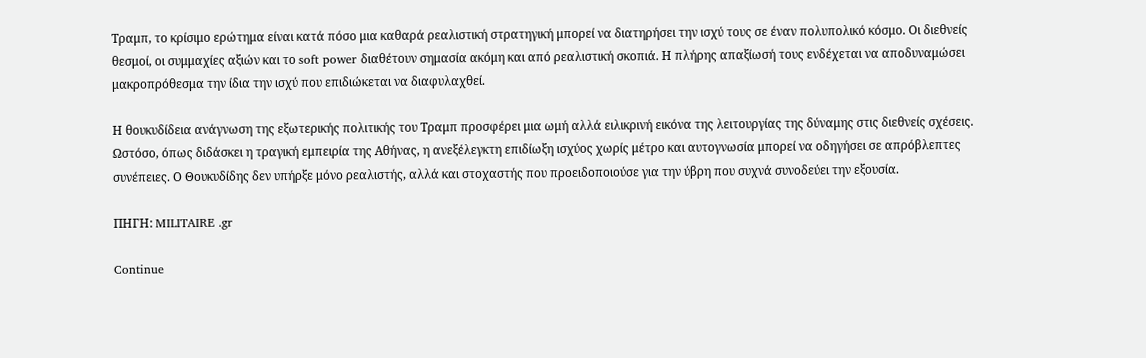Τραμπ, το κρίσιμο ερώτημα είναι κατά πόσο μια καθαρά ρεαλιστική στρατηγική μπορεί να διατηρήσει την ισχύ τους σε έναν πολυπολικό κόσμο. Οι διεθνείς θεσμοί, οι συμμαχίες αξιών και το soft power διαθέτουν σημασία ακόμη και από ρεαλιστική σκοπιά. Η πλήρης απαξίωσή τους ενδέχεται να αποδυναμώσει μακροπρόθεσμα την ίδια την ισχύ που επιδιώκεται να διαφυλαχθεί.

Η θουκυδίδεια ανάγνωση της εξωτερικής πολιτικής του Τραμπ προσφέρει μια ωμή αλλά ειλικρινή εικόνα της λειτουργίας της δύναμης στις διεθνείς σχέσεις. Ωστόσο, όπως διδάσκει η τραγική εμπειρία της Αθήνας, η ανεξέλεγκτη επιδίωξη ισχύος χωρίς μέτρο και αυτογνωσία μπορεί να οδηγήσει σε απρόβλεπτες συνέπειες. Ο Θουκυδίδης δεν υπήρξε μόνο ρεαλιστής, αλλά και στοχαστής που προειδοποιούσε για την ύβρη που συχνά συνοδεύει την εξουσία.

ΠΗΓΗ: MILITAIRE .gr

Continue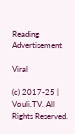Reading
Advertisement

Viral

(c) 2017-25 | Vouli.TV. All Rights Reserved.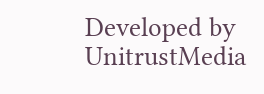Developed by UnitrustMedia